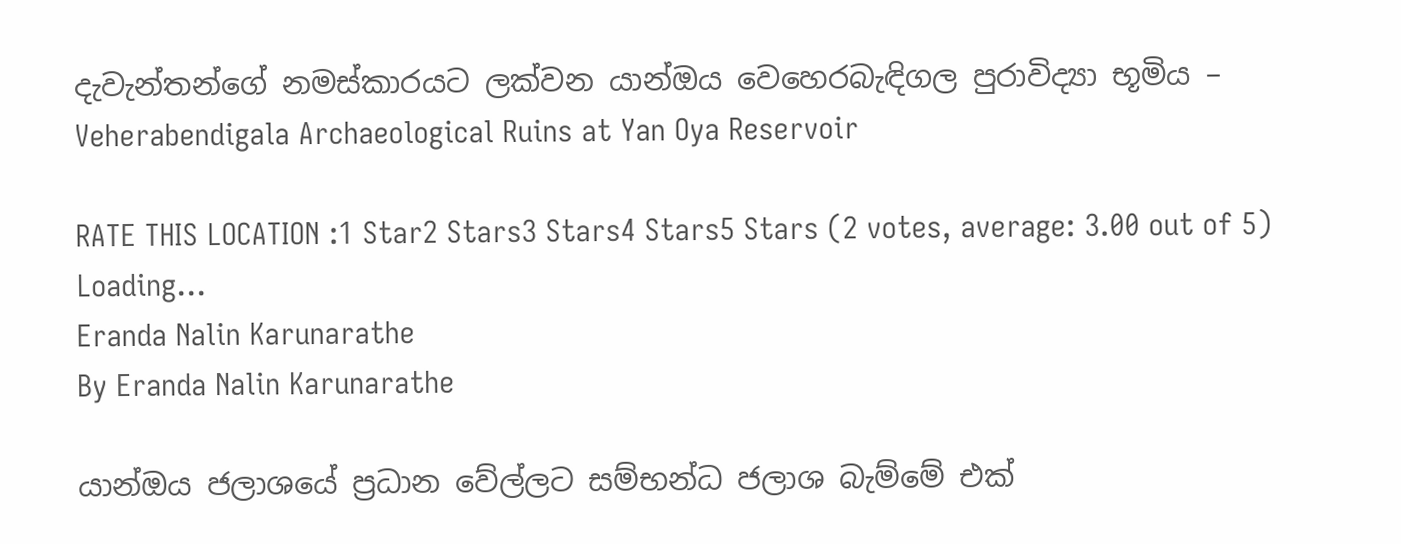දැවැන්තන්ගේ නමස්කාරයට ලක්වන යාන්ඔය වෙහෙරබැඳිගල පුරාවිද්‍යා භූමිය – Veherabendigala Archaeological Ruins at Yan Oya Reservoir

RATE THIS LOCATION :1 Star2 Stars3 Stars4 Stars5 Stars (2 votes, average: 3.00 out of 5)
Loading...
Eranda Nalin Karunarathe
By Eranda Nalin Karunarathe

යාන්ඔය ජලාශයේ ප්‍රධාන වේල්ලට සම්භන්ධ ජලාශ බැම්මේ එක්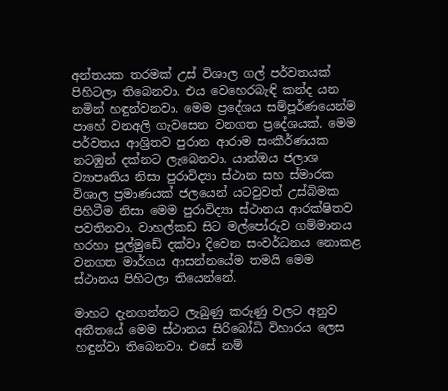අන්තයක තරමක් උස් විශාල ගල් පර්වතයක් පිහිටලා තිබෙනවා. එය වෙහෙරබැඳි කන්ද යන නමින් හඳුන්වනවා. මෙම ප්‍රදේශය සම්පූර්ණයෙන්ම පාහේ වනඅලි ගැවසෙන වනගත ප්‍රදේශයක්. මෙම පර්වතය ආශ්‍රිතව පුරාන ආරාම සංකීර්ණයක නටඹුන් දක්නට ලැබෙනවා. යාන්ඔය ජලාශ ව්‍යාපෘතිය නිසා පුරාවිද්‍යා ස්ථාන සහ ස්මාරක විශාල ප්‍රමාණයක් ජලයෙන් යටවුවත් උස්බිමක පිහිටීම නිසා මෙම පුරාවිද්‍යා ස්ථානය ආරක්ෂිතව පවතිනවා. වාහල්කඩ සිට මල්පෝරුව ගම්මානය හරහා පුල්මුඩේ දක්වා දිවෙන සංවර්ධනය නොකළ වනගත මාර්ගය ආසන්නයේම තමයි මෙම ස්ථානය පිහිටලා තියෙන්නේ.

මාහට දැනගන්නට ලැබුණු කරුණු වලට අනුව අතීතයේ මෙම ස්ථානය සිරිබෝධි විහාරය ලෙස හඳුන්වා තිබෙනවා. එසේ නම්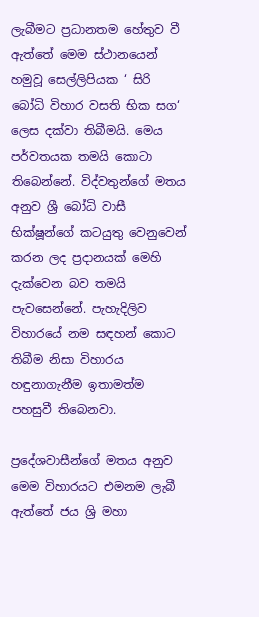ලැබීමට ප්‍රධානතම හේතුව වී ඇත්තේ මෙම ස්ථානයෙන් හමුවූ සෙල්ලිපියක ‘ සිරි බෝධි විහාර වසති භික සග‘ ලෙස දක්වා තිබීමයි. මෙය පර්වතයක තමයි කොටා තිබෙන්නේ. විද්වතුන්ගේ මතය අනුව ශ්‍රී බෝධි වාසී භික්ෂූන්ගේ කටයුතු වෙනුවෙන් කරන ලද ප්‍රදානයක් මෙහි දැක්වෙන බව තමයි පැවසෙන්නේ. පැහැදිලිව විහාරයේ නම සඳහන් කොට තිබීම නිසා විහාරය හඳුනාගැනීම ඉතාමත්ම පහසුවී තිබෙනවා.

ප්‍රදේශවාසීන්ගේ මතය අනුව මෙම විහාරයට එමනම ලැබී ඇත්තේ ජය ශ්‍රි මහා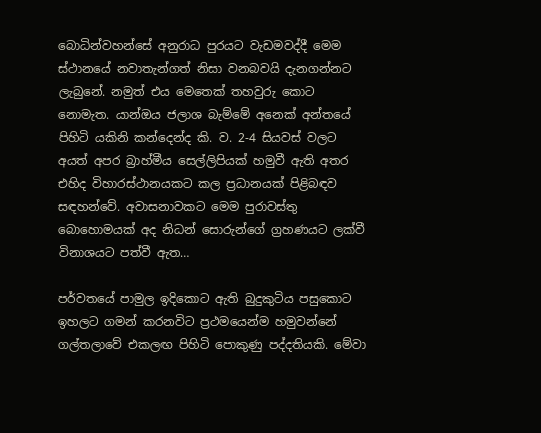බොධින්වහන්සේ අනුරාධ පුරයට වැඩමවද්දී මෙම ස්ථානයේ නවාතැන්ගත් නිසා වනබවයි දැනගන්නට ලැබුනේ. නමුත් එය මෙතෙක් තහවුරු කොට නොමැත. යාන්ඔය ජලාශ බැම්මේ අනෙක් අන්තයේ පිහිටි යකිනි කන්දෙන්ද කි. ව. 2-4 සියවස් වලට අයත් අපර බ්‍රාහ්මීය සෙල්ලිපියක් හමුවී ඇති අතර එහිද විහාරස්ථානයකට කල ප්‍රධානයක් පිළිබඳව සඳහන්වේ. අවාසනාවකට මෙම පුරාවස්තු බොහොමයක් අද නිධන් සොරුන්ගේ ග්‍රහණයට ලක්වී විනාශයට පත්වී ඇත…

පර්වතයේ පාමුල ඉදිකොට ඇති බුදුකුටිය පසුකොට ඉහලට ගමන් කරනවිට ප්‍රථමයෙන්ම හමුවන්නේ ගල්තලාවේ එකලඟ පිහිටි පොකුණු පද්දතියකි. මේවා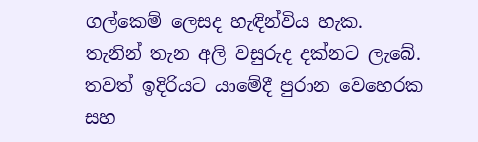ගල්කෙම් ලෙසද හැඳින්විය හැක. තැනින් තැන අලි වසුරුද දක්නට ලැබේ. තවත් ඉදිරියට යාමේදී පුරාන වෙහෙරක සහ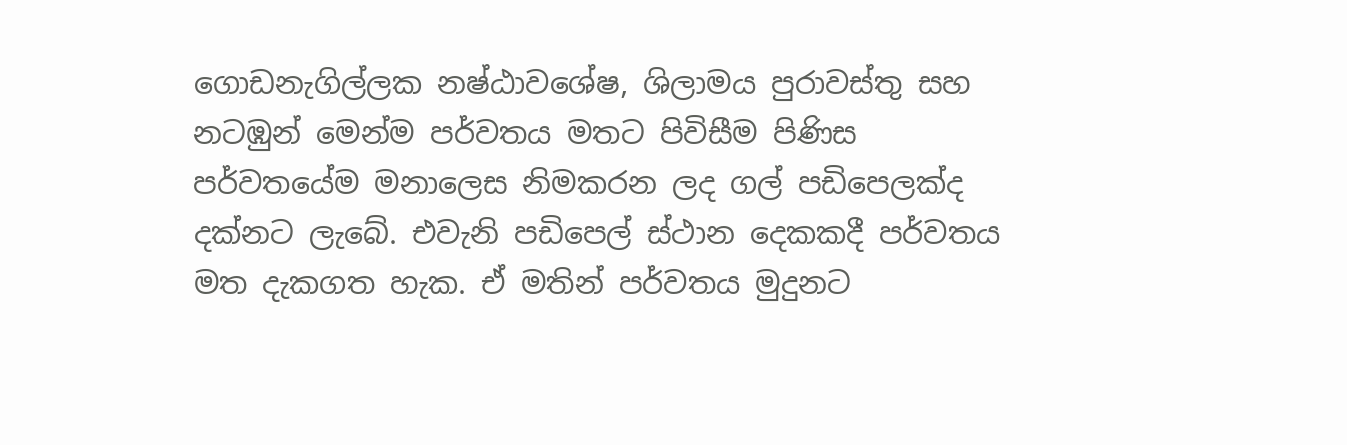ගොඩනැගිල්ලක නෂ්ඨාවශේෂ, ශිලාමය පුරාවස්තු සහ නටඹුන් මෙන්ම පර්වතය මතට පිවිසීම පිණිස පර්වතයේම මනාලෙස නිමකරන ලද ගල් පඩිපෙලක්ද දක්නට ලැබේ. එවැනි පඩිපෙල් ස්ථාන දෙකකදී පර්වතය මත දැකගත හැක. ඒ මතින් පර්වතය මුදුනට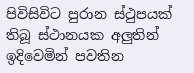පිවිසිවිට පුරාන ස්ථුපයක් තිබූ ස්ථානයක අලුතින් ඉදිවෙමින් පවතින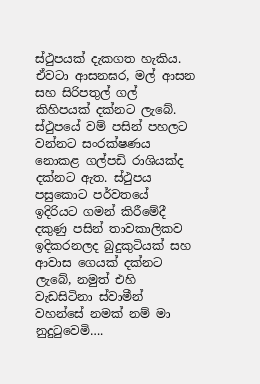ස්ථුපයක් දැකගත හැකිය. ඒවටා ආසනඝර, මල් ආසන සහ සිරිපතුල් ගල් කිහිපයක් දක්නට ලැබේ. ස්ථුපයේ වම් පසින් පහලට වන්නට සංරක්ෂණය නොකළ ගල්පඩි රාශියක්ද දක්නට ඇත. ස්ථුපය පසුකොට පර්වතයේ ඉදිරියට ගමන් කිරීමේදී දකුණු පසින් තාවකාලිකව ඉදිකරනලද බුදුකුටියක් සහ ආවාස ගෙයක් දක්නට ලැබේ, නමුත් එහි වැඩසිටිනා ස්වාමීන් වහන්සේ නමක් නම් මා නුදුටුවෙමි….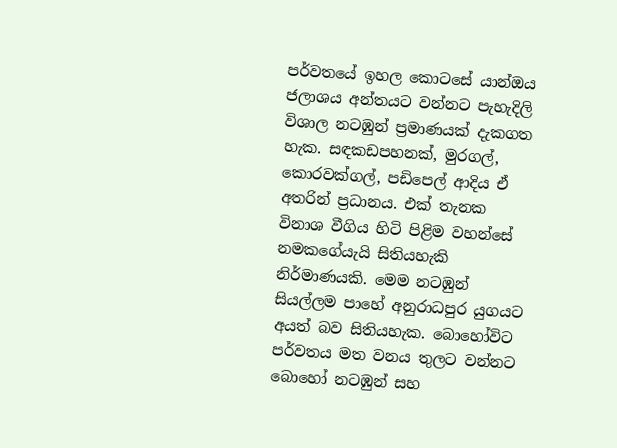පර්වතයේ ඉහල කොටසේ යාන්ඔය ජලාශය අන්තයට වන්නට පැහැදිලි විශාල නටඹුන් ප්‍රමාණයක් දැකගත හැක. සඳකඩපහනක්, මුරගල්, කොරවක්ගල්, පඩිපෙල් ආදිය ඒ අතරින් ප්‍රධානය. එක් තැනක විනාශ වීගිය හිටි පිළිම වහන්සේ නමකගේයැයි සිතියහැකි නිර්මාණයකි. මෙම නටඹුන් සියල්ලම පාහේ අනුරාධපුර යුගයට අයත් බව සිතියහැක. බොහෝවිට පර්වතය මත වනය තුලට වන්නට බොහෝ නටඹුන් සහ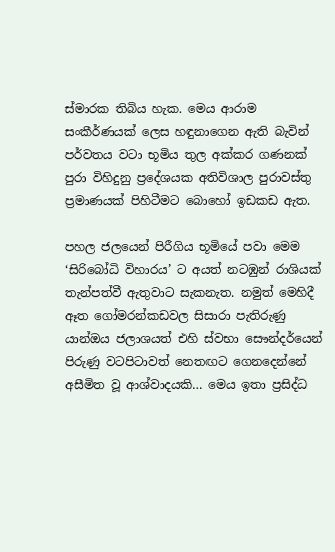ස්මාරක තිබිය හැක. මෙය ආරාම සංකීර්ණයක් ලෙස හඳුනාගෙන ඇති බැවින් පර්වතය වටා භූමිය තුල අක්කර ගණනක් පුරා විහිදුනු ප්‍රදේශයක අතිවිශාල පුරාවස්තු ප්‍රමාණයක් පිහිටීමට බොහෝ ඉඩකඩ ඇත.

පහල ජලයෙන් පිරීගිය භූමියේ පවා මෙම ‘සිරිබෝධි විහාරය’ ට අයත් නටඹුන් රාශියක් තැන්පත්වී ඇතුවාට සැකනැත. නමුත් මෙහිදී ඈත ගෝමරන්කඩවල සිසාරා පැතිරුණු යාන්ඔය ජලාශයත් එහි ස්වභා සෞන්දර්යෙන් පිරුණු වටපිටාවත් නෙතඟට ගෙනදෙන්නේ අසීමිත වූ ආශ්වාදයකි… මෙය ඉතා ප්‍රසිද්ධ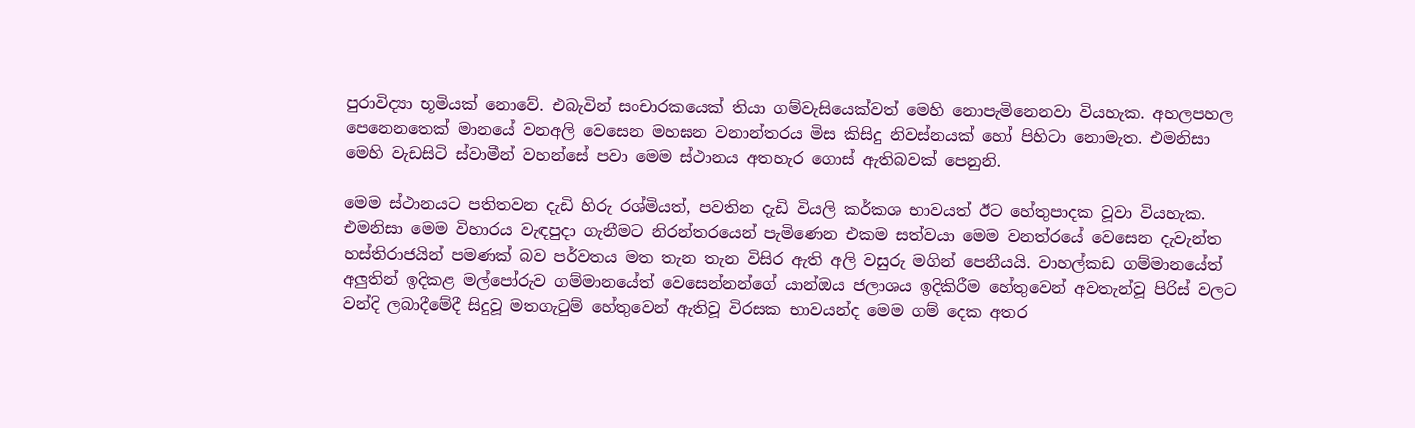පුරාවිද්‍යා භූමියක් නොවේ. එබැවින් සංචාරකයෙක් තියා ගම්වැසියෙක්වත් මෙහි නොපැමිනෙනවා වියහැක. අහලපහල පෙනෙනතෙක් මානයේ වනඅලි වෙසෙන මහඝන වනාන්තරය මිස කිසිදු නිවස්නයක් හෝ පිහිටා නොමැත. එමනිසා මෙහි වැඩසිටි ස්වාමීන් වහන්සේ පවා මෙම ස්ථානය අතහැර ගොස් ඇතිබවක් පෙනුනි.

මෙම ස්ථානයට පතිතවන දැඩි හිරු රශ්මියත්, පවතින දැඩි වියලි කර්කශ භාවයත් ඊට හේතුපාදක වූවා වියහැක. එමනිසා මෙම විහාරය වැඳපුදා ගැනීමට නිරන්තරයෙන් පැමිණෙන එකම සත්වයා මෙම වනත්රයේ වෙසෙන දැවැන්ත හස්තිරාජයින් පමණක් බව පර්වතය මත තැන තැන විසිර ඇති අලි වසුරු මගින් පෙනීයයි. වාහල්කඩ ගම්මානයේත් අලුතින් ඉදිකළ මල්පෝරුව ගම්මානයේත් වෙසෙන්නන්ගේ යාන්ඔය ජලාශය ඉදිකිරීම හේතුවෙන් අවතැන්වූ පිරිස් වලට වන්දි ලබාදීමේදී සිදුවූ මතගැටුම් හේතුවෙන් ඇතිවූ විරසක භාවයන්ද මෙම ගම් දෙක අතර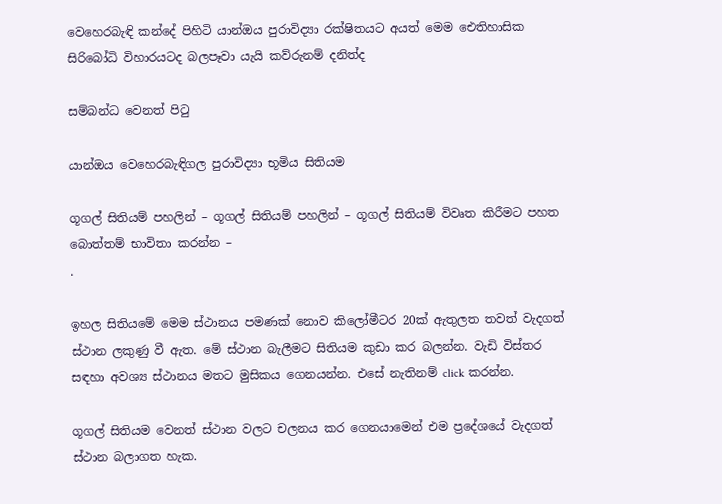වෙහෙරබැඳි කන්දේ පිහිටි යාන්ඔය පුරාවිද්‍යා රක්ෂිතයට අයත් මෙම ඓතිහාසික සිරිබෝධි විහාරයටද බලපෑවා යැයි කව්රුනම් දනිත්ද

සම්බන්ධ වෙනත් පිටු

යාන්ඔය වෙහෙරබැඳිගල පුරාවිද්‍යා භූමිය සිතියම

ගූගල් සිතියම් පහලින් – ගූගල් සිතියම් පහලින් – ගූගල් සිතියම් විවෘත කිරීමට පහත බොත්තම් භාවිතා කරන්න –
.

ඉහල සිතියමේ මෙම ස්ථානය පමණක් නොව කිලෝමීටර 20ක් ඇතුලත තවත් වැදගත් ස්ථාන ලකුණු වී ඇත. මේ ස්ථාන බැලීමට සිතියම කුඩා කර බලන්න. වැඩි විස්තර සඳහා අවශ්‍ය ස්ථානය මතට මුසිකය ගෙනයන්න. එසේ නැතිනම් click කරන්න.

ගූගල් සිතියම වෙනත් ස්ථාන වලට චලනය කර ගෙනයාමෙන් එම ප්‍රදේශයේ වැදගත් ස්ථාන බලාගත හැක.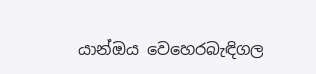යාන්ඔය වෙහෙරබැඳිගල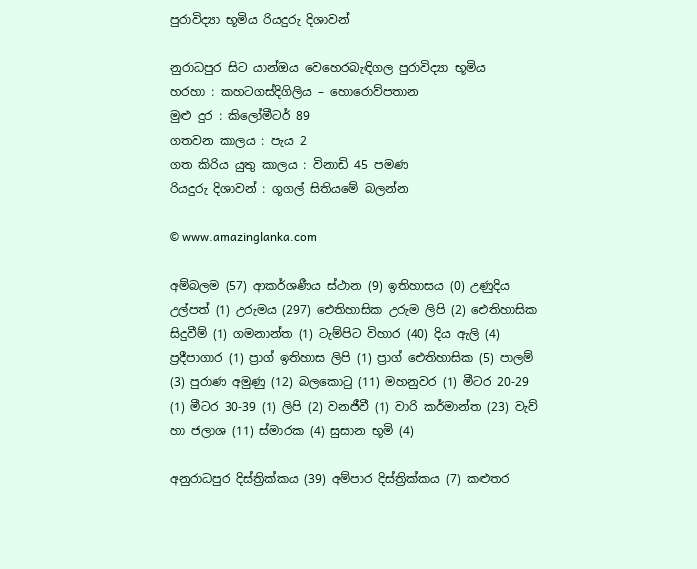පුරාවිද්‍යා භූමිය රියදුරු දිශාවන්

නුරාධපුර සිට යාන්ඔය වෙහෙරබැඳිගල පුරාවිද්‍යා භූමිය
හරහා : කහටගස්දිගිලිය – හොරොව්පතාන
මුළු දුර : කිලෝමීටර් 89
ගතවන කාලය : පැය 2
ගත කිරිය යුතු කාලය : විනාඩි 45 පමණ
රියදුරු දිශාවන් : ගූගල් සිතියමේ බලන්න

© www.amazinglanka.com

අම්බලම (57) ආකර්ශණීය ස්ථාන (9) ඉතිහාසය (0) උණුදිය උල්පත් (1) උරුමය (297) ඓතිහාසික උරුම ලිපි (2) ඓතිහාසික සිදුවීම් (1) ගමනාන්ත (1) ටැම්පිට විහාර (40) දිය ඇලි (4) ප්‍රදීපාගාර (1) ප්‍රාග් ඉතිහාස ලිපි (1) ප්‍රාග් ඓතිහාසික (5) පාලම් (3) පුරාණ අමුණු (12) බලකොටු (11) මහනුවර (1) මීටර 20-29 (1) මීටර 30-39 (1) ලිපි (2) වනජීවී (1) වාරි කර්මාන්ත (23) වැව් හා ජලාශ (11) ස්මාරක (4) සුසාන භූමි (4)

අනුරාධපුර දිස්ත්‍රික්කය (39) අම්පාර දිස්ත්‍රික්කය (7) කළුතර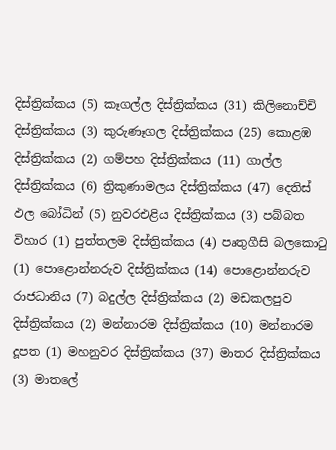දිස්ත්‍රික්කය (5) කෑගල්ල දිස්ත්‍රික්කය (31) කිලිනොච්චි දිස්ත්‍රික්කය (3) කුරුණෑගල දිස්ත්‍රික්කය (25) කොළඹ දිස්ත්‍රික්කය (2) ගම්පහ දිස්ත්‍රික්කය (11) ගාල්ල දිස්ත්‍රික්කය (6) ත්‍රිකුණාමලය දිස්ත්‍රික්කය (47) දෙතිස් ඵල බෝධින් (5) නුවරඑළිය දිස්ත්‍රික්කය (3) පබ්බත විහාර (1) පුත්තලම දිස්ත්‍රික්කය (4) පෘතුගීසි බලකොටු (1) පොළොන්නරුව දිස්ත්‍රික්කය (14) පොළොන්නරුව රාජධානිය (7) බදුල්ල දිස්ත්‍රික්කය (2) මඩකලපුව දිස්ත්‍රික්කය (2) මන්නාරම දිස්ත්‍රික්කය (10) මන්නාරම දූපත (1) මහනුවර දිස්ත්‍රික්කය (37) මාතර දිස්ත්‍රික්කය (3) මාතලේ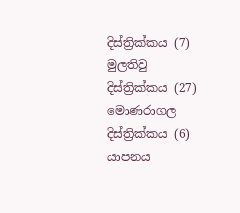දිස්ත්‍රික්කය (7) මුලතිවු දිස්ත්‍රික්කය (27) මොණරාගල දිස්ත්‍රික්කය (6) යාපනය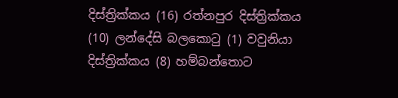දිස්ත්‍රික්කය (16) රත්නපුර දිස්ත්‍රික්කය (10) ලන්දේසි බලකොටු (1) වවුනියා දිස්ත්‍රික්කය (8) හම්බන්තොට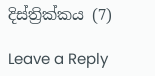දිස්ත්‍රික්කය (7)

Leave a Reply